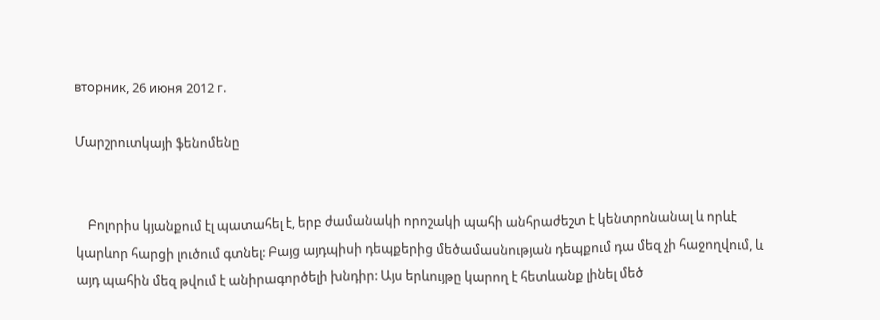вторник, 26 июня 2012 г.

Մարշրուտկայի ֆենոմենը


    Բոլորիս կյանքում էլ պատահել է, երբ ժամանակի որոշակի պահի անհրաժեշտ է կենտրոնանալ և որևէ կարևոր հարցի լուծում գտնել: Բայց այդպիսի դեպքերից մեծամասնության դեպքում դա մեզ չի հաջողվում, և այդ պահին մեզ թվում է անիրագործելի խնդիր: Այս երևույթը կարող է հետևանք լինել մեծ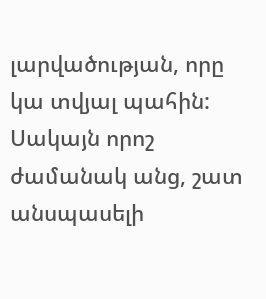լարվածության, որը կա տվյալ պահին: Սակայն որոշ ժամանակ անց, շատ անսպասելի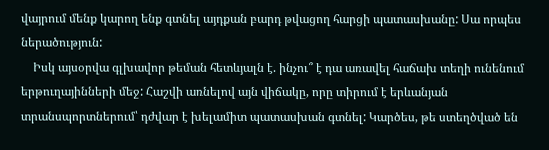վայրում մենք կարող ենք գտնել այդքան բարդ թվացող հարցի պատասխանը: Սա որպես ներածություն:
    Իսկ այսօրվա գլխավոր թեման հետևյալն է. ինչու՞ է դա առավել հաճախ տեղի ունենում երթուղայինների մեջ: Հաշվի առնելով այն վիճակը, որը տիրում է երևանյան տրանսպորտներում՝ դժվար է խելամիտ պատասխան գտնել: Կարծես, թե ստեղծված են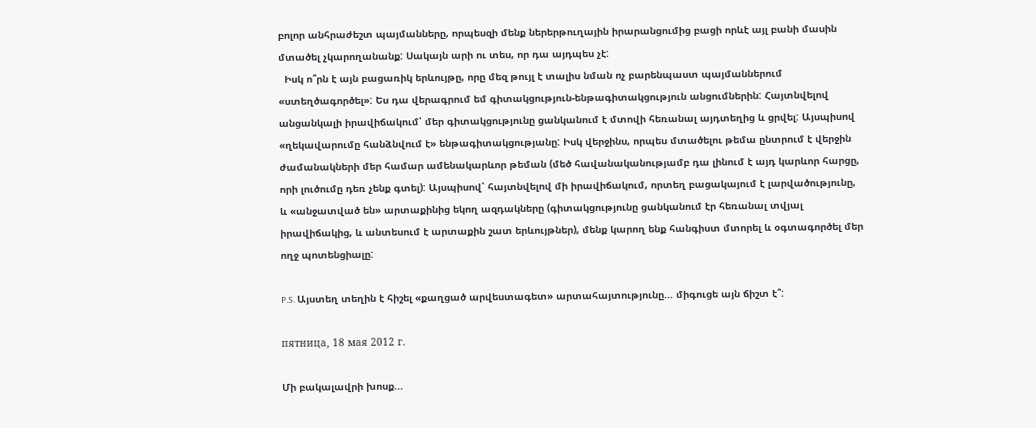բոլոր անհրաժեշտ պայմանները, որպեսզի մենք ներերթուղային իրարանցումից բացի որևէ այլ բանի մասին մտածել չկարողանանք: Սակայն արի ու տես, որ դա այդպես չէ:
  Իսկ ո՞րն է այն բացառիկ երևույթը, որը մեզ թույլ է տալիս նման ոչ բարենպաստ պայմաններում «ստեղծագործել»: Ես դա վերագրում եմ գիտակցություն-ենթագիտակցություն անցումներին: Հայտնվելով անցանկալի իրավիճակում՝ մեր գիտակցությունը ցանկանում է մտովի հեռանալ այդտեղից և ցրվել: Այսպիսով «ղեկավարումը հանձնվում է» ենթագիտակցությանը: Իսկ վերջինս, որպես մտածելու թեմա ընտրում է վերջին ժամանակների մեր համար ամենակարևոր թեման (մեծ հավանականությամբ դա լինում է այդ կարևոր հարցը, որի լուծումը դեռ չենք գտել): Այսպիսով՝ հայտնվելով մի իրավիճակում, որտեղ բացակայում է լարվածությունը, և «անջատված են» արտաքինից եկող ազդակները (գիտակցությունը ցանկանում էր հեռանալ տվյալ իրավիճակից, և անտեսում է արտաքին շատ երևույթներ), մենք կարող ենք հանգիստ մտորել և օգտագործել մեր ողջ պոտենցիալը:

P.S. Այստեղ տեղին է հիշել «քաղցած արվեստագետ» արտահայտությունը... միգուցե այն ճիշտ է՞:

пятница, 18 мая 2012 г.

Մի բակալավրի խոսք...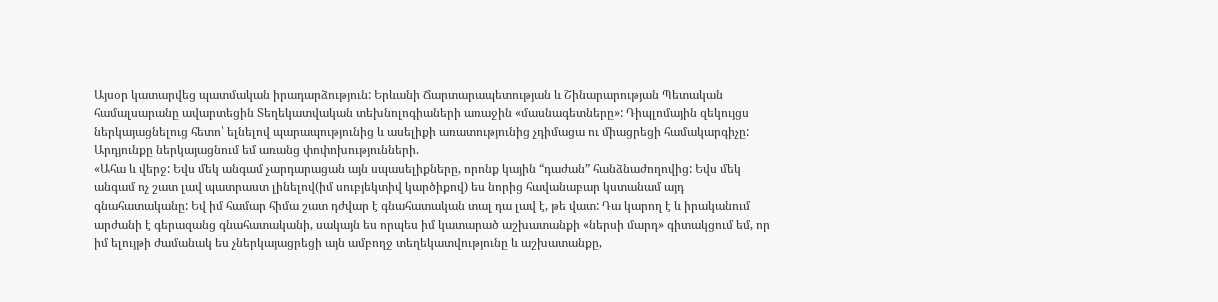Այսօր կատարվեց պատմական իրադարձություն: Երևանի Ճարտարապետության և Շինարարության Պետական համալսարանը ավարտեցին Տեղեկատվական տեխնոլոգիաների առաջին «մասնագետները»: Դիպլոմային զեկույցս ներկայացնելուց հետո՝ ելնելով պարապությունից և ասելիքի առատությունից չդիմացա ու միացրեցի համակարգիչը: Արդյունքը ներկայացնում եմ առանց փոփոխությունների.
«Ահա և վերջ: Եվս մեկ անգամ չարդարացան այն սպասելիքները, որոնք կային “դաժան” հանձնաժողովից: Եվս մեկ անգամ ոչ շատ լավ պատրաստ լինելով(իմ սուբյեկտիվ կարծիքով) ես նորից հավանաբար կստանամ այդ գնահատականը: Եվ իմ համար հիմա շատ դժվար է գնահատական տալ դա լավ է, թե վատ: Դա կարող է և իրականում արժանի է գերազանց գնահատականի, սակայն ես որպես իմ կատարած աշխատանքի «ներսի մարդ» գիտակցում եմ, որ իմ ելույթի ժամանակ ես չներկայացրեցի այն ամբողջ տեղեկատվությունը և աշխատանքը,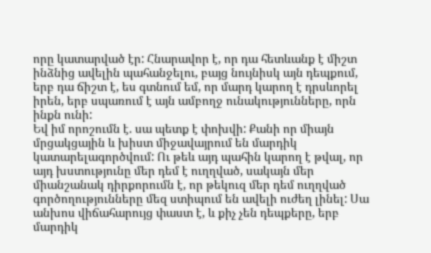որը կատարված էր: Հնարավոր է, որ դա հետևանք է միշտ ինձնից ավելին պահանջելու, բայց նույնիսկ այն դեպքում, երբ դա ճիշտ է, ես գտնում եմ, որ մարդ կարող է դրսևորել իրեն, երբ սպառում է այն ամբողջ ունակությունները, որն ինքն ունի:
Եվ իմ որոշումն է. սա պետք է փոխվի: Քանի որ միայն մրցակցային և խիստ միջավայրում են մարդիկ կատարելագործվում: Ու թեև այդ պահին կարող է թվալ, որ այդ խստությունը մեր դեմ է ուղղված, սակայն մեր միանշանակ դիրքորումն է, որ թեկուզ մեր դեմ ուղղված գործողությունները մեզ ստիպում են ավելի ուժեղ լինել: Սա անխոս վիճահարույց փաստ է, և քիչ չեն դեպքերը, երբ մարդիկ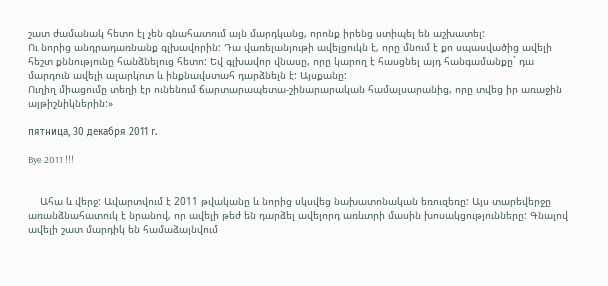շատ ժամանակ հետո էլ չեն գնահատում այն մարդկանց, որոնք իրենց ստիպել են աշխատել:
Ու նորից անդրադառնանք գլխավորին: Դա վառելանյութի ավելցուկն է, որը մնում է քո սպասվածից ավելի հեշտ քննությունը հանձնելուց հետո: Եվ գլխավոր վնասը, որը կարող է հասցնել այդ հանգամանքը` դա մարդուն ավելի ալարկոտ և ինքնավստահ դարձնելն է: Այսքանը:
Ուղիղ միացումը տեղի էր ունենում ճարտարապետա-շինարարական համալսարանից, որը տվեց իր առաջին այթիշնիկներին:»

пятница, 30 декабря 2011 г.

Bye 2011 !!!


    Ահա և վերջ: Ավարտվում է 2011 թվականը և նորից սկսվեց նախատոնական եռուզեռը: Այս տարեվերջը առանձնահատուկ է նրանով, որ ավելի թեժ են դարձել ավելորդ առևտրի մասին խոսակցությունները: Գնալով ավելի շատ մարդիկ են համաձայնվում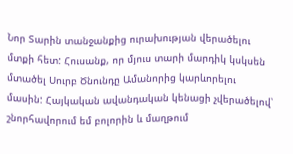Նոր Տարին տանջանքից ուրախության վերածելու մտքի հետ: Հուսանք, որ մյուս տարի մարդիկ կսկսեն մտածել Սուրբ Ծնունդը Ամանորից կարևորելու մասին: Հայկական ավանդական կենացի չվերածելով՝ շնորհավորում եմ բոլորին և մաղթում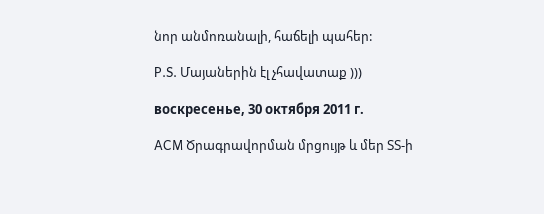նոր անմոռանալի, հաճելի պահեր:

P.S. Մայաներին էլ չհավատաք )))

воскресенье, 30 октября 2011 г.

ACM Ծրագրավորման մրցույթ և մեր ՏՏ-ի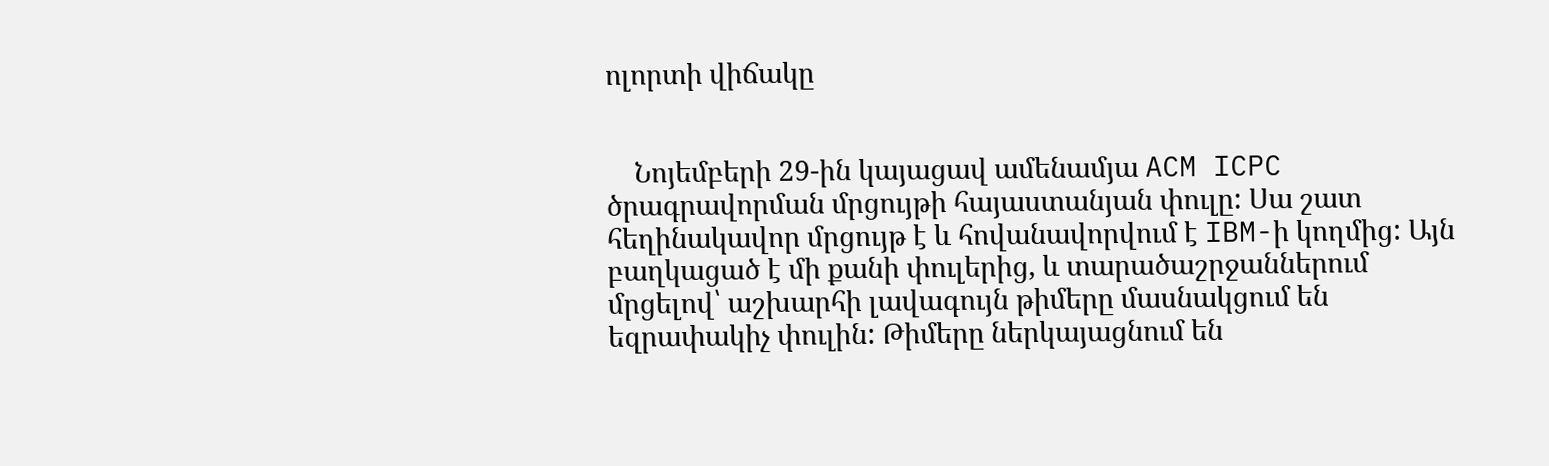ոլորտի վիճակը


    Նոյեմբերի 29-ին կայացավ ամենամյա ACM ICPC ծրագրավորման մրցույթի հայաստանյան փուլը: Սա շատ հեղինակավոր մրցույթ է և հովանավորվում է IBM-ի կողմից: Այն բաղկացած է մի քանի փուլերից, և տարածաշրջաններում մրցելով՝ աշխարհի լավագույն թիմերը մասնակցում են եզրափակիչ փուլին: Թիմերը ներկայացնում են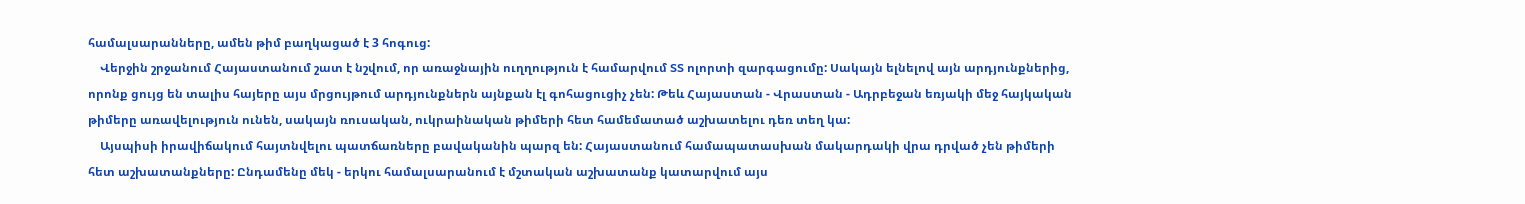համալսարանները, ամեն թիմ բաղկացած է 3 հոգուց:
    Վերջին շրջանում Հայաստանում շատ է նշվում, որ առաջնային ուղղություն է համարվում ՏՏ ոլորտի զարգացումը: Սակայն ելնելով այն արդյունքներից, որոնք ցույց են տալիս հայերը այս մրցույթում արդյունքներն այնքան էլ գոհացուցիչ չեն: Թեև Հայաստան - Վրաստան - Ադրբեջան եռյակի մեջ հայկական թիմերը առավելություն ունեն, սակայն ռուսական, ուկրաինական թիմերի հետ համեմատած աշխատելու դեռ տեղ կա:
    Այսպիսի իրավիճակում հայտնվելու պատճառները բավականին պարզ են: Հայաստանում համապատասխան մակարդակի վրա դրված չեն թիմերի հետ աշխատանքները: Ընդամենը մեկ - երկու համալսարանում է մշտական աշխատանք կատարվում այս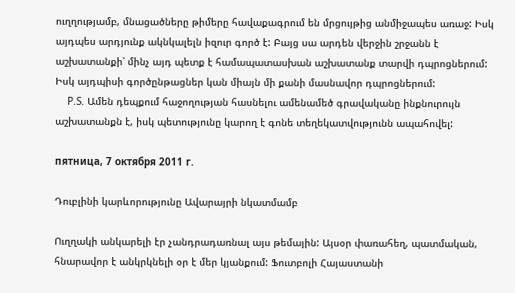ուղղությամբ, մնացածները թիմերը հավաքագրում են մրցույթից անմիջապես առաջ: Իսկ այդպես արդյունք ակնկալելն իզուր գործ է: Բայց սա արդեն վերջին շրջանն է աշխատանքի՝ մինչ այդ պետք է համապատասխան աշխատանք տարվի դպրոցներում: Իսկ այդպիսի գործընթացներ կան միայն մի քանի մասնավոր դպրոցներում:
    P.S. Ամեն դեպքում հաջողության հասնելու ամենամեծ գրավականը ինքնուրույն աշխատանքն է, իսկ պետությունը կարող է գոնե տեղեկատվությունն ապահովել:

пятница, 7 октября 2011 г.

Դուբլինի կարևորությունը Ավարայրի նկատմամբ

Ուղղակի անկարելի էր չանդրադառնալ այս թեմային: Այսօր փառահեղ, պատմական, հնարավոր է անկրկնելի օր է մեր կյանքում: Ֆուտբոլի Հայաստանի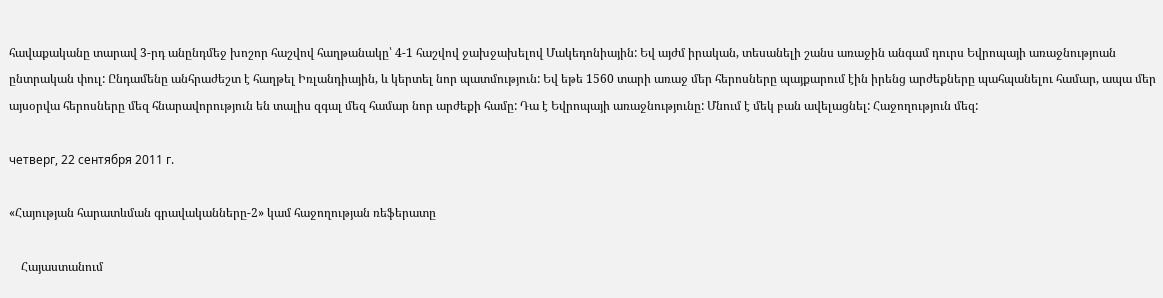հավաքականը տարավ 3-րդ անընդմեջ խոշոր հաշվով հաղթանակը՝ 4-1 հաշվով ջախջախելով Մակեդոնիային: Եվ այժմ իրական, տեսանելի շանս առաջին անգամ դուրս Եվրոպայի առաջնությոան ընտրական փուլ: Ընդամենը անհրաժեշտ է հաղթել Իռլանդիային, և կերտել նոր պատմություն: Եվ եթե 1560 տարի առաջ մեր հերոսները պայքարում էին իրենց արժեքները պահպանելու համար, ապա մեր այսօրվա հերոսները մեզ հնարավորություն են տալիս զգալ մեզ համար նոր արժեքի համը: Դա է Եվրոպայի առաջնությունը: Մնում է մեկ բան ավելացնել: Հաջողություն մեզ:

четверг, 22 сентября 2011 г.

«Հայության հարատևման գրավականները-2» կամ հաջողության ռեֆերատը

    Հայաստանում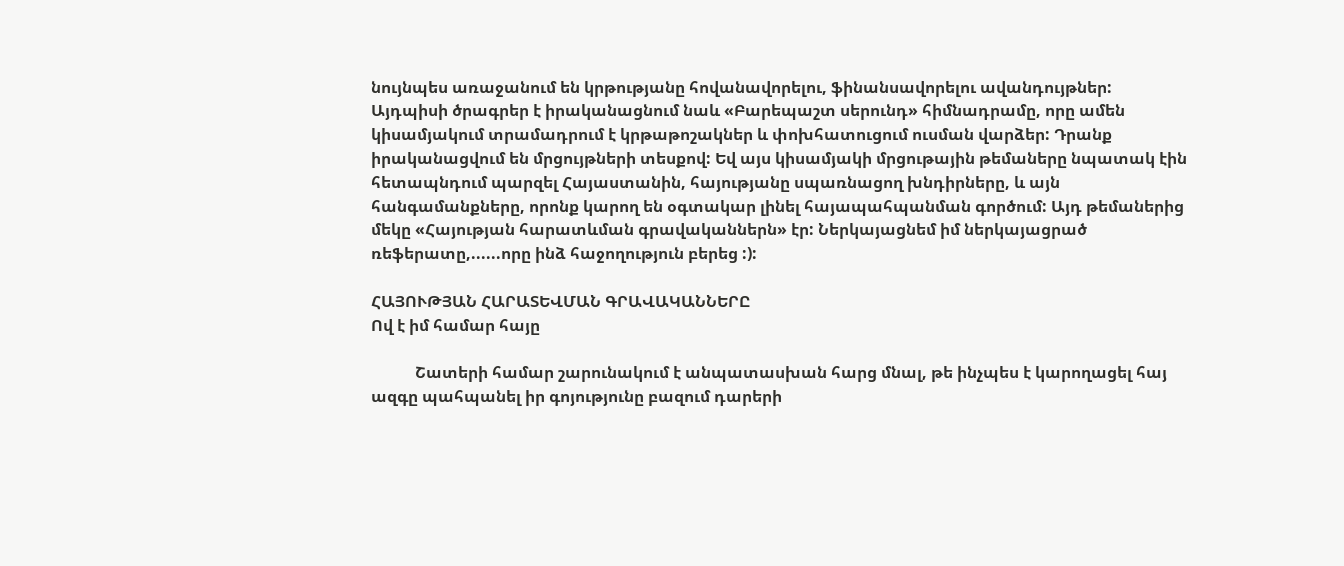նույնպես առաջանում են կրթությանը հովանավորելու, ֆինանսավորելու ավանդույթներ: Այդպիսի ծրագրեր է իրականացնում նաև «Բարեպաշտ սերունդ» հիմնադրամը, որը ամեն կիսամյակում տրամադրում է կրթաթոշակներ և փոխհատուցում ուսման վարձեր: Դրանք իրականացվում են մրցույթների տեսքով: Եվ այս կիսամյակի մրցութային թեմաները նպատակ էին հետապնդում պարզել Հայաստանին, հայությանը սպառնացող խնդիրները, և այն հանգամանքները, որոնք կարող են օգտակար լինել հայապահպանման գործում: Այդ թեմաներից մեկը «Հայության հարատևման գրավականներն» էր: Ներկայացնեմ իմ ներկայացրած ռեֆերատը,......որը ինձ հաջողություն բերեց :):

ՀԱՅՈՒԹՅԱՆ ՀԱՐԱՏԵՎՄԱՆ ԳՐԱՎԱԿԱՆՆԵՐԸ
Ով է իմ համար հայը

           Շատերի համար շարունակում է անպատասխան հարց մնալ, թե ինչպես է կարողացել հայ ազգը պահպանել իր գոյությունը բազում դարերի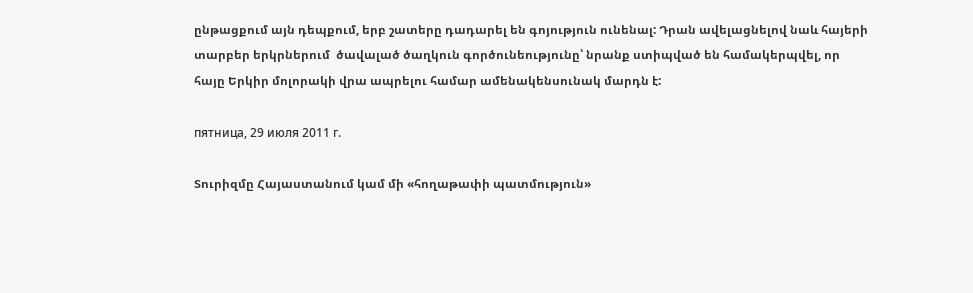ընթացքում այն դեպքում, երբ շատերը դադարել են գոյություն ունենալ: Դրան ավելացնելով նաև հայերի տարբեր երկրներում  ծավալած ծաղկուն գործունեությունը՝ նրանք ստիպված են համակերպվել, որ հայը Երկիր մոլորակի վրա ապրելու համար ամենակենսունակ մարդն է:

пятница, 29 июля 2011 г.

Տուրիզմը Հայաստանում կամ մի «հողաթափի պատմություն»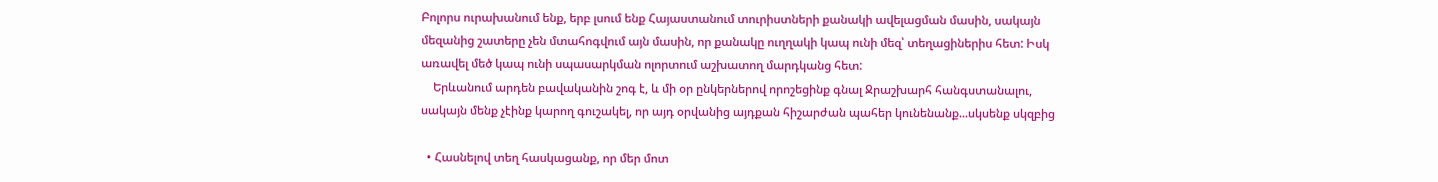Բոլորս ուրախանում ենք, երբ լսում ենք Հայաստանում տուրիստների քանակի ավելացման մասին, սակայն մեզանից շատերը չեն մտահոգվում այն մասին, որ քանակը ուղղակի կապ ունի մեզ՝ տեղացիներիս հետ: Իսկ առավել մեծ կապ ունի սպասարկման ոլորտում աշխատող մարդկանց հետ:
    Երևանում արդեն բավականին շոգ է, և մի օր ընկերներով որոշեցինք գնալ Ջրաշխարհ հանգստանալու, սակայն մենք չէինք կարող գուշակել, որ այդ օրվանից այդքան հիշարժան պահեր կունենանք...սկսենք սկզբից

  • Հասնելով տեղ հասկացանք, որ մեր մոտ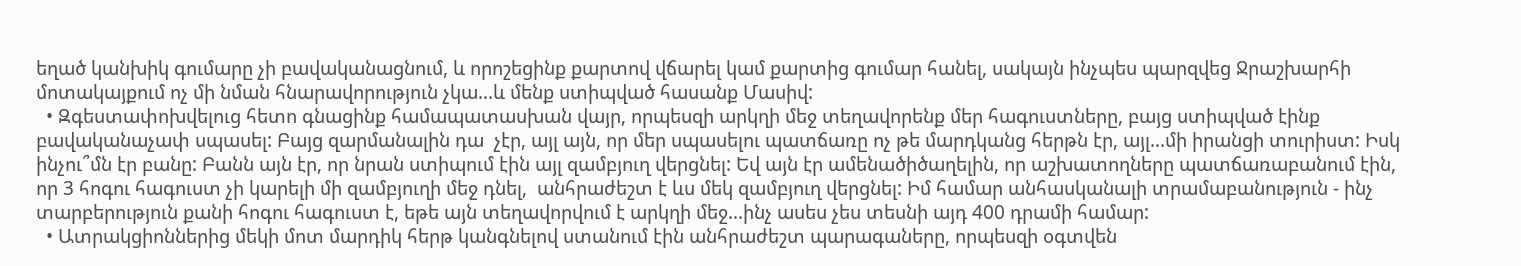եղած կանխիկ գումարը չի բավականացնում, և որոշեցինք քարտով վճարել կամ քարտից գումար հանել, սակայն ինչպես պարզվեց Ջրաշխարհի մոտակայքում ոչ մի նման հնարավորություն չկա...և մենք ստիպված հասանք Մասիվ:
  • Զգեստափոխվելուց հետո գնացինք համապատասխան վայր, որպեսզի արկղի մեջ տեղավորենք մեր հագուստները, բայց ստիպված էինք բավականաչափ սպասել: Բայց զարմանալին դա  չէր, այլ այն, որ մեր սպասելու պատճառը ոչ թե մարդկանց հերթն էր, այլ...մի իրանցի տուրիստ: Իսկ ինչու՞մն էր բանը: Բանն այն էր, որ նրան ստիպում էին այլ զամբյուղ վերցնել: Եվ այն էր ամենածիծաղելին, որ աշխատողները պատճառաբանում էին, որ 3 հոգու հագուստ չի կարելի մի զամբյուղի մեջ դնել,  անհրաժեշտ է ևս մեկ զամբյուղ վերցնել: Իմ համար անհասկանալի տրամաբանություն - ինչ տարբերություն քանի հոգու հագուստ է, եթե այն տեղավորվում է արկղի մեջ...ինչ ասես չես տեսնի այդ 400 դրամի համար:
  • Ատրակցիոններից մեկի մոտ մարդիկ հերթ կանգնելով ստանում էին անհրաժեշտ պարագաները, որպեսզի օգտվեն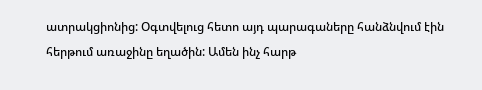ատրակցիոնից: Օգտվելուց հետո այդ պարագաները հանձնվում էին հերթում առաջինը եղածին: Ամեն ինչ հարթ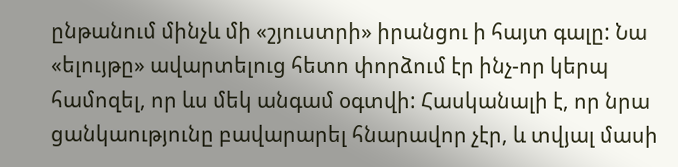ընթանում մինչև մի «շյուստրի» իրանցու ի հայտ գալը: Նա «ելույթը» ավարտելուց հետո փորձում էր ինչ-որ կերպ համոզել, որ ևս մեկ անգամ օգտվի: Հասկանալի է, որ նրա ցանկաությունը բավարարել հնարավոր չէր, և տվյալ մասի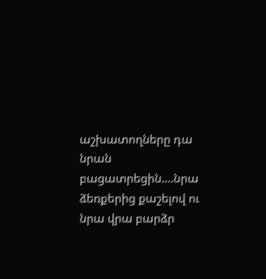աշխատողները դա նրան բացատրեցին....նրա ձեռքերից քաշելով ու նրա վրա բարձր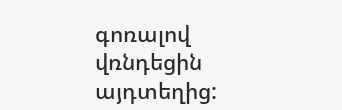գոռալով վռնդեցին այդտեղից: